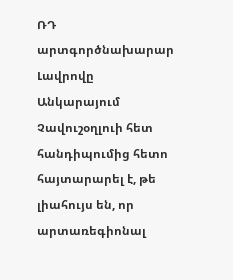ՌԴ արտգործնախարար Լավրովը Անկարայում Չավուշօղլուի հետ հանդիպումից հետո հայտարարել է, թե լիահույս են, որ արտառեգիոնալ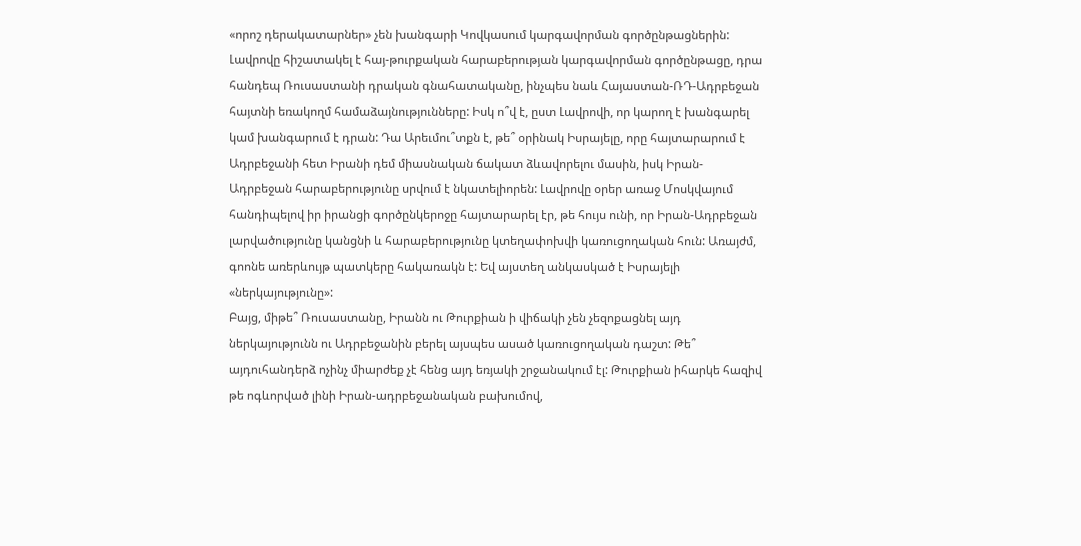«որոշ դերակատարներ» չեն խանգարի Կովկասում կարգավորման գործընթացներին: Լավրովը հիշատակել է հայ-թուրքական հարաբերության կարգավորման գործընթացը, դրա հանդեպ Ռուսաստանի դրական գնահատականը, ինչպես նաև Հայաստան-ՌԴ-Ադրբեջան հայտնի եռակողմ համաձայնությունները: Իսկ ո՞վ է, ըստ Լավրովի, որ կարող է խանգարել կամ խանգարում է դրան: Դա Արեւմու՞տքն է, թե՞ օրինակ Իսրայելը, որը հայտարարում է Ադրբեջանի հետ Իրանի դեմ միասնական ճակատ ձևավորելու մասին, իսկ Իրան-Ադրբեջան հարաբերությունը սրվում է նկատելիորեն: Լավրովը օրեր առաջ Մոսկվայում հանդիպելով իր իրանցի գործընկերոջը հայտարարել էր, թե հույս ունի, որ Իրան-Ադրբեջան լարվածությունը կանցնի և հարաբերությունը կտեղափոխվի կառուցողական հուն: Առայժմ, գոոնե առերևույթ պատկերը հակառակն է: Եվ այստեղ անկասկած է Իսրայելի «ներկայությունը»:
Բայց, միթե՞ Ռուսաստանը, Իրանն ու Թուրքիան ի վիճակի չեն չեզոքացնել այդ ներկայությունն ու Ադրբեջանին բերել այսպես ասած կառուցողական դաշտ: Թե՞ այդուհանդերձ ոչինչ միարժեք չէ հենց այդ եռյակի շրջանակում էլ: Թուրքիան իհարկե հազիվ թե ոգևորված լինի Իրան-ադրբեջանական բախումով,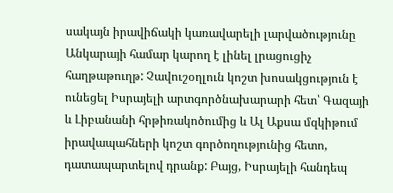սակայն իրավիճակի կառավարելի լարվածությունը Անկարայի համար կարող է լինել լրացուցիչ հաղթաթուղթ: Չավուշօղլուն կոշտ խոսակցություն է ունեցել Իսրայելի արտգործնախարարի հետ՝ Գազայի և Լիբանանի հրթիռակոծումից և Ալ Աքսա մզկիթում իրավապահների կոշտ գործողությունից հետո, դատապարտելով դրանք: Բայց, Իսրայելի հանդեպ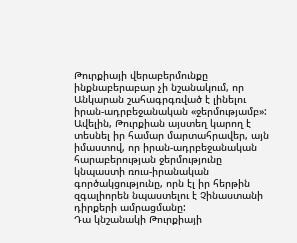Թուրքիայի վերաբերմունքը ինքնաբերաբար չի նշանակում, որ Անկարան շահագրգռված է լինելու իրան-ադրբեջանական «ջերմությամբ»: Ավելին, Թուրքիան այստեղ կարող է տեսնել իր համար մարտահրավեր, այն իմաստով, որ իրան-ադրբեջանական հարաբերության ջերմությունը կնպաստի ռուս-իրանական գործակցությունը, որն էլ իր հերթին զգալիորեն նպաստելու է Չինաստանի դիրքերի ամրացմանը:
Դա կնշանակի Թուրքիայի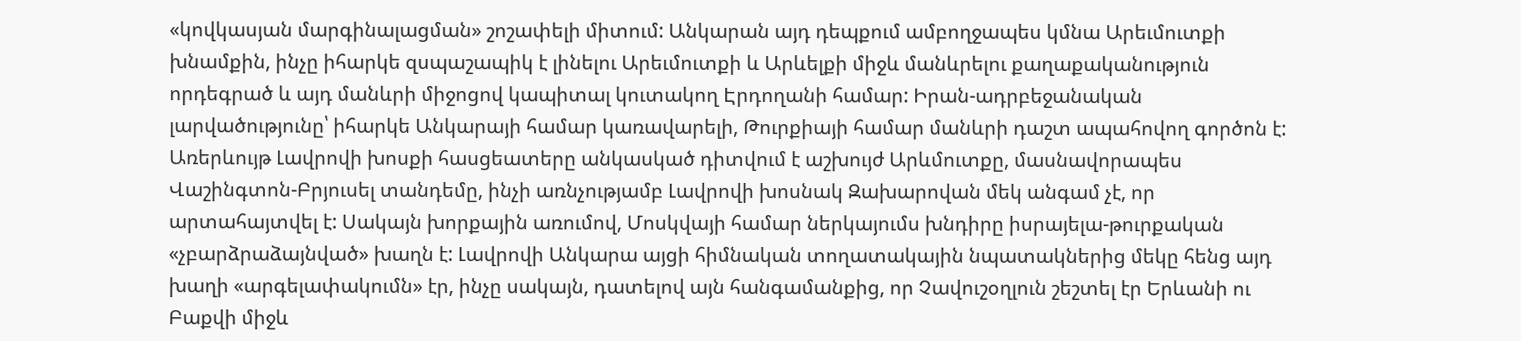«կովկասյան մարգինալացման» շոշափելի միտում: Անկարան այդ դեպքում ամբողջապես կմնա Արեւմուտքի խնամքին, ինչը իհարկե զսպաշապիկ է լինելու Արեւմուտքի և Արևելքի միջև մանևրելու քաղաքականություն որդեգրած և այդ մանևրի միջոցով կապիտալ կուտակող Էրդողանի համար: Իրան-ադրբեջանական լարվածությունը՝ իհարկե Անկարայի համար կառավարելի, Թուրքիայի համար մանևրի դաշտ ապահովող գործոն է: Առերևույթ Լավրովի խոսքի հասցեատերը անկասկած դիտվում է աշխույժ Արևմուտքը, մասնավորապես Վաշինգտոն-Բրյուսել տանդեմը, ինչի առնչությամբ Լավրովի խոսնակ Զախարովան մեկ անգամ չէ, որ արտահայտվել է: Սակայն խորքային առումով, Մոսկվայի համար ներկայումս խնդիրը իսրայելա-թուրքական «չբարձրաձայնված» խաղն է: Լավրովի Անկարա այցի հիմնական տողատակային նպատակներից մեկը հենց այդ խաղի «արգելափակումն» էր, ինչը սակայն, դատելով այն հանգամանքից, որ Չավուշօղլուն շեշտել էր Երևանի ու Բաքվի միջև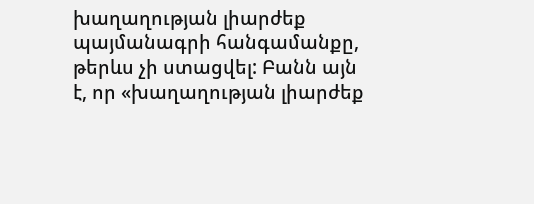խաղաղության լիարժեք պայմանագրի հանգամանքը, թերևս չի ստացվել: Բանն այն է, որ «խաղաղության լիարժեք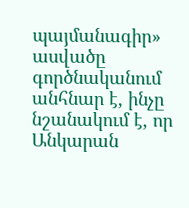պայմանագիր» ասվածը գործնականում անհնար է, ինչը նշանակում է, որ Անկարան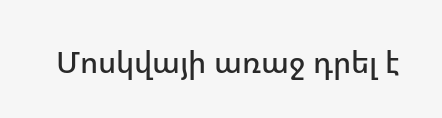Մոսկվայի առաջ դրել է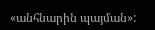«անհնարին պայման»: